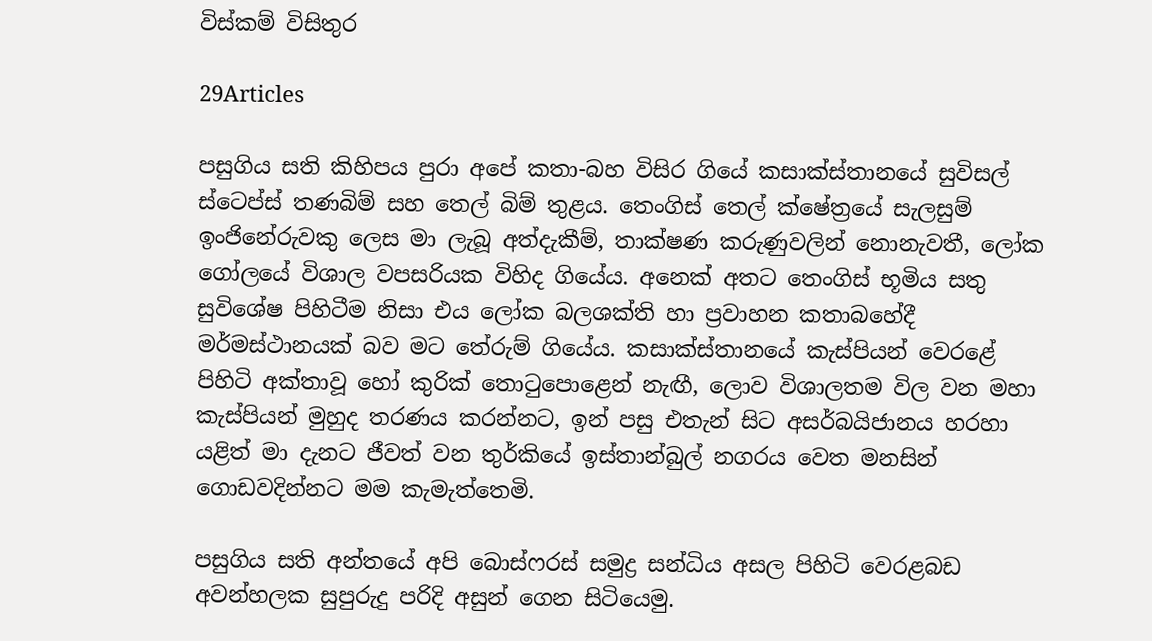විස්කම් විසිතුර

29Articles

පසුගිය සති කිහිපය පුරා අපේ කතා-බහ විසිර ගියේ කසාක්ස්තානයේ සුවිසල් ස්ටෙප්ස් තණබිම් සහ තෙල් බිම් තුළය. තෙංගිස් තෙල් ක්ෂේත්‍රයේ සැලසුම් ඉංජිනේරුවකු ලෙස මා ලැබූ අත්දැකීම්, තාක්ෂණ කරුණුවලින් නොනැවතී, ලෝක ගෝලයේ විශාල වපසරියක විහිද ගියේය. අනෙක් අතට තෙංගිස් භූමිය සතු සුවිශේෂ පිහිටීම නිසා එය ලෝක බලශක්ති හා ප්‍රවාහන කතාබහේදී මර්මස්ථානයක් බව මට තේරුම් ගියේය. කසාක්ස්තානයේ කැස්පියන් වෙරළේ පිහිටි අක්තාවූ හෝ කුරික් තොටුපොළෙන් නැඟී, ලොව විශාලතම විල වන මහා කැස්පියන් මුහුද තරණය කරන්නට, ඉන් පසු එතැන් සිට අසර්බයිජානය හරහා යළිත් මා දැනට ජීවත් වන තුර්කියේ ඉස්තාන්බුල් නගරය වෙත මනසින් ගොඩවදින්නට මම කැමැත්තෙමි.

පසුගිය සති අන්තයේ අපි බොස්ෆරස් සමුද්‍ර සන්ධිය අසල පිහිටි වෙරළබඩ අවන්හලක සුපුරුදු පරිදි අසුන් ගෙන සිටියෙමු.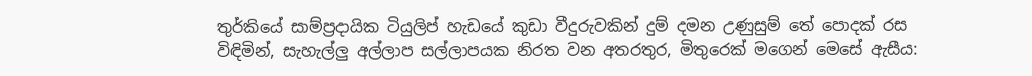තුර්කියේ සාම්ප්‍රදායික ටියුලිප් හැඩයේ කුඩා වීදුරුවකින් දුම් දමන උණුසුම් තේ පොදක් රස විඳිමින්, සැහැල්ලු අල්ලාප සල්ලාපයක නිරත වන අතරතුර, මිතුරෙක් මගෙන් මෙසේ ඇසීය: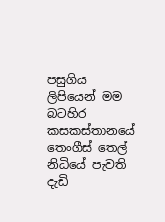පසුගිය ලිපියෙන් මම බටහිර කසකස්තානයේ තෙංගීස් තෙල් නිධියේ පැවති දැඩි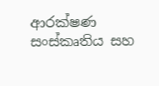ආරක්ෂණ සංස්කෘතිය සහ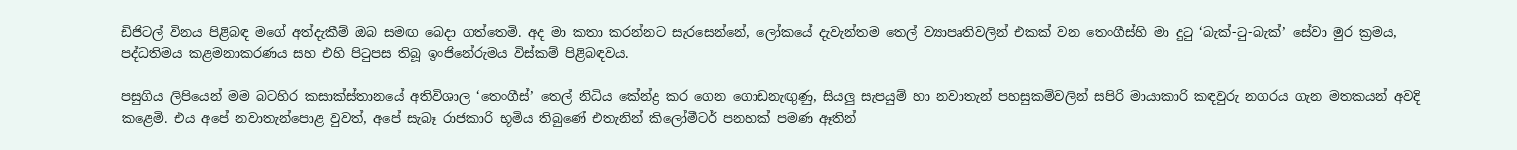ඩිජිටල් විනය පිළිබඳ මගේ අත්දැකීම් ඔබ සමඟ බෙදා ගත්තෙමි. අද මා කතා කරන්නට සැරසෙන්නේ, ලෝකයේ දැවැන්තම තෙල් ව්‍යාපෘතිවලින් එකක් වන තෙංගීස්හි මා දුටු ‘බැක්-ටු-බැක්’ සේවා මුර ක්‍රමය, පද්ධතිමය කළමනාකරණය සහ එහි පිටුපස තිබූ ඉංජිනේරුමය විස්කම් පිළිබඳවය.

පසුගිය ලිපියෙන් මම බටහිර කසාක්ස්තානයේ අතිවිශාල ‘තෙංගීස්’ තෙල් නිධිය කේන්ද්‍ර කර ගෙන ගොඩනැඟුණු, සියලු සැපයුම් හා නවාතැන් පහසුකම්වලින් සපිරි මායාකාරි කඳවුරු නගරය ගැන මතකයන් අවදි කළෙමි. එය අපේ නවාතැන්පොළ වුවත්, අපේ සැබෑ රාජකාරි භූමිය තිබුණේ එතැනින් කිලෝමීටර් පනහක් පමණ ඈතින්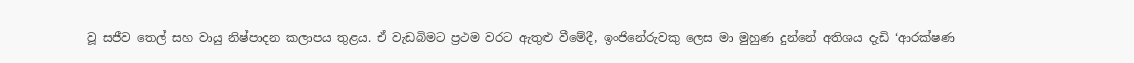වූ සජීව තෙල් සහ වායු නිෂ්පාදන කලාපය තුළය. ඒ වැඩබිමට ප්‍රථම වරට ඇතුළු වීමේදී, ඉංජිනේරුවකු ලෙස මා මුහුණ දුන්නේ අතිශය දැඩි ‘ආරක්ෂණ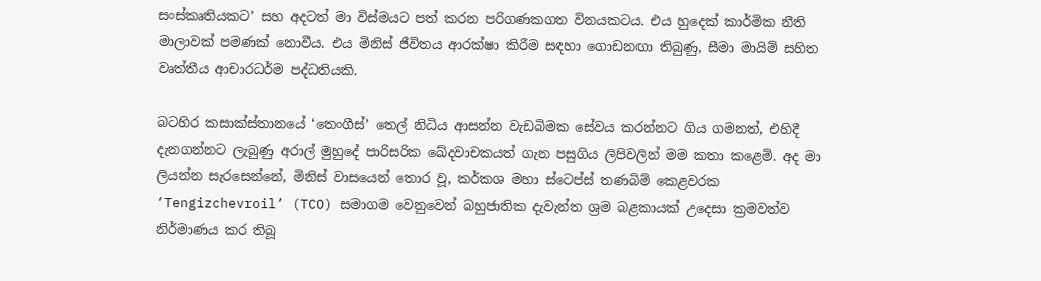සංස්කෘතියකට’ සහ අදටත් මා විස්මයට පත් කරන පරිගණකගත විනයකටය. එය හුදෙක් කාර්මික නීති මාලාවක් පමණක් නොවීය. එය මිනිස් ජීවිතය ආරක්ෂා කිරීම සඳහා ගොඩනඟා තිබුණු, සීමා මායිම් සහිත වෘත්තීය ආචාරධර්ම පද්ධතියකි.

බටහිර කසාක්ස්තානයේ ‘තෙංගීස්’ තෙල් නිධිය ආසන්න වැඩබිමක සේවය කරන්නට ගිය ගමනත්, එහිදී දැනගන්නට ලැබුණු අරාල් මුහුදේ පාරිසරික ඛේදවාචකයත් ගැන පසුගිය ලිපිවලින් මම කතා කළෙමි. අද මා ලියන්න සැරසෙන්නේ, මිනිස් වාසයෙන් තොර වූ, කර්කශ මහා ස්ටෙප්ස් තණබිම් කෙළවරක ‘Tengizchevroil’ (TCO) සමාගම වෙනුවෙන් බහුජාතික දැවැන්ත ශ්‍රම බළකායක් උදෙසා ක්‍රමවත්ව නිර්මාණය කර තිබූ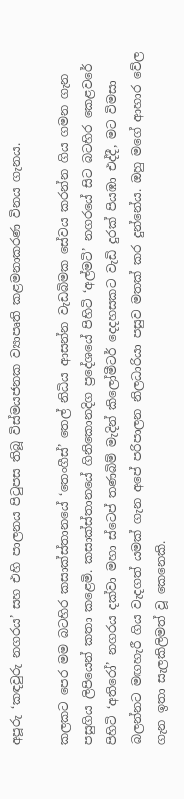අපූරු ‘කඳවුරු නගරය’ සහ එහි පාලනය පිටුපස තිබූ විස්මයජනක ව්‍යාපෘති කළමනාකරණ විනය ගැනය.

කලකට පෙර මම බටහිර කසාක්ස්තානයේ ‘තෙංගීස්’ තෙල් නිධිය ආසන්න වැඩබිමක සේවය කරන්න ගිය ගමන ගැන පසුගිය ලිපියෙන් කතා කළෙමි. කසාක්ස්තානයේ ගිනිකොනදිග ප්‍රදේශයේ පිහිටි ‘අල්මටි’ නගරයේ සිට බටහිර කෙළවරේ පිහිටි ‘අතිරෝ’ නගරය දක්වා මහා ස්ටෙප් තණබිම් මැදින් කිලෝමීටර් දෙදහසකට වැඩි දුරක් පියඹා එද්දී, මට විමසා බලන්නට මඟහැරී ගිය වැදගත් යමක් ගැන අපේ පරිපාලන නිලධාරියා පසුව මතක් කර දුන්නේය. ඔහු මගේ ආහාර වේල ගැන ඉතා සැලකිලිමත් වූ කෙනෙකි.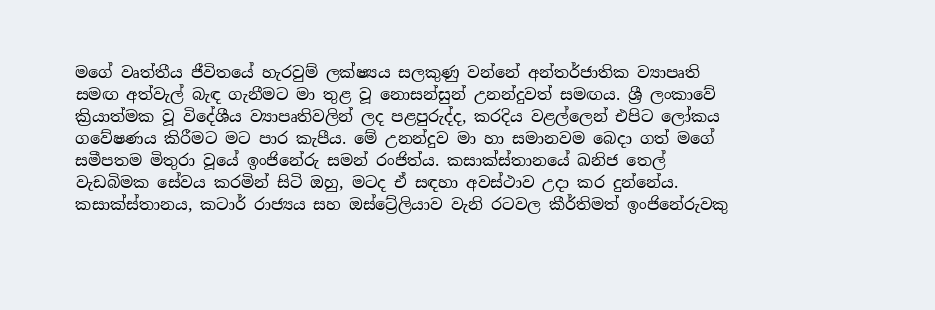මගේ වෘත්තීය ජීවිතයේ හැරවුම් ලක්ෂ්‍යය සලකුණු වන්නේ අන්තර්ජාතික ව්‍යාපෘති සමඟ අත්වැල් බැඳ ගැනීමට මා තුළ වූ නොසන්සුන් උනන්දුවත් සමඟය. ශ්‍රී ලංකාවේ ක්‍රියාත්මක වූ විදේශීය ව්‍යාපෘතිවලින් ලද පළපුරුද්ද, කරදිය වළල්ලෙන් එපිට ලෝකය ගවේෂණය කිරීමට මට පාර කැපීය. මේ උනන්දුව මා හා සමානවම බෙදා ගත් මගේ සමීපතම මිතුරා වූයේ ඉංජිනේරු සමන් රංජිත්ය. කසාක්ස්තානයේ ඛනිජ තෙල් වැඩබිමක සේවය කරමින් සිටි ඔහු, මටද ඒ සඳහා අවස්ථාව උදා කර දුන්නේය. කසාක්ස්තානය, කටාර් රාජ්‍යය සහ ඔස්ට්‍රේලියාව වැනි රටවල කීර්තිමත් ඉංජිනේරුවකු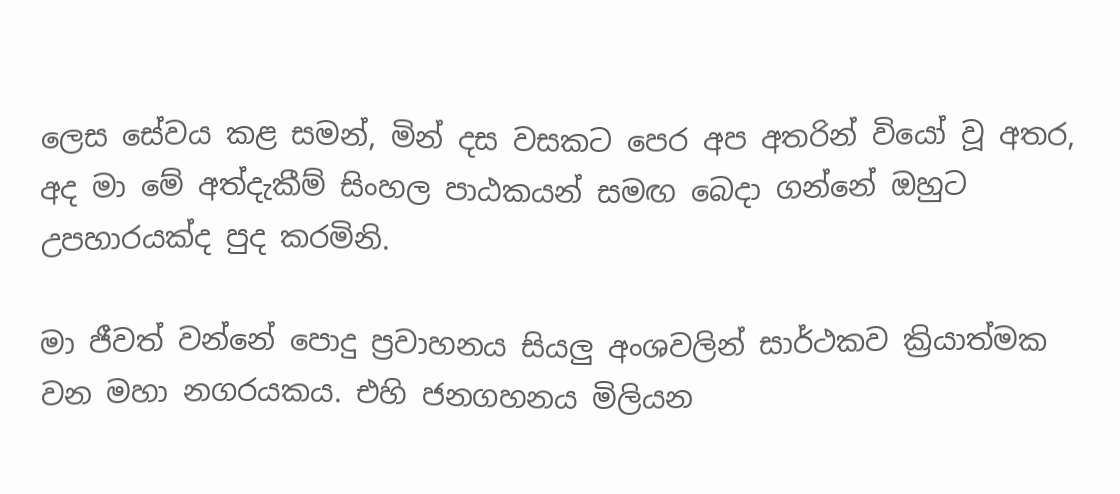ලෙස සේවය කළ සමන්, මින් දස වසකට පෙර අප අතරින් වියෝ වූ අතර, අද මා මේ අත්දැකීම් සිංහල පාඨකයන් සමඟ බෙදා ගන්නේ ඔහුට උපහාරයක්ද පුද කරමිනි.

මා ජීවත් වන්නේ පොදු ප්‍රවාහනය සියලු අංශවලින් සාර්ථකව ක්‍රියාත්මක වන මහා නගරයකය. එහි ජනගහනය මිලියන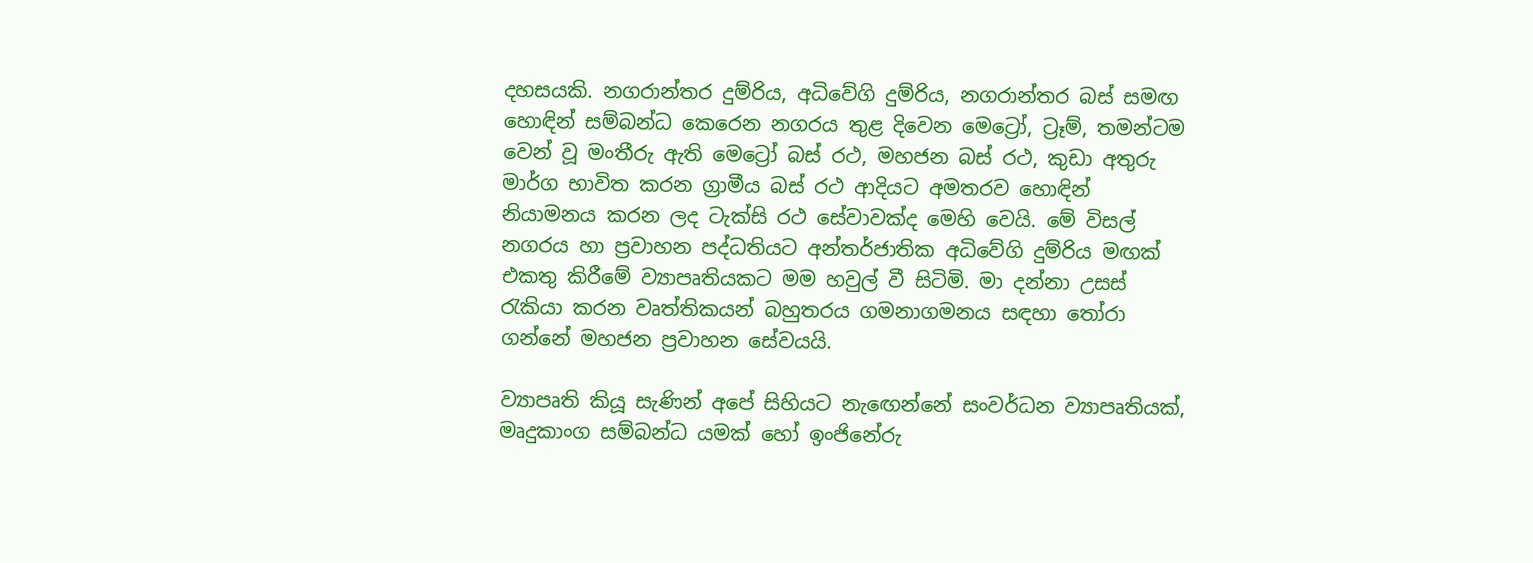දහසයකි. නගරාන්තර දුම්රිය, අධිවේගි දුම්රිය, නගරාන්තර බස් සමඟ හොඳින් සම්බන්ධ කෙරෙන නගරය තුළ දිවෙන මෙට්‍රෝ, ට්‍රෑම්, තමන්ටම වෙන් වූ මංතීරු ඇති මෙට්‍රෝ බස් රථ, මහජන බස් රථ, කුඩා අතුරු මාර්ග භාවිත කරන ග්‍රාමීය බස් රථ ආදියට අමතරව හොඳින් නියාමනය කරන ලද ටැක්සි රථ සේවාවක්ද මෙහි වෙයි. මේ විසල් නගරය හා ප්‍රවාහන පද්ධතියට අන්තර්ජාතික අධිවේගි දුම්රිය මඟක් එකතු කිරීමේ ව්‍යාපෘතියකට මම හවුල් වී සිටිමි. මා දන්නා උසස් රැකියා කරන වෘත්තිකයන් බහුතරය ගමනාගමනය සඳහා තෝරා ගන්නේ මහජන ප්‍රවාහන සේවයයි.

ව්‍යාපෘති කියූ සැණින් අපේ සිහියට නැඟෙන්නේ සංවර්ධන ව්‍යාපෘතියක්, මෘදුකාංග සම්බන්ධ යමක් හෝ ඉංජිනේරු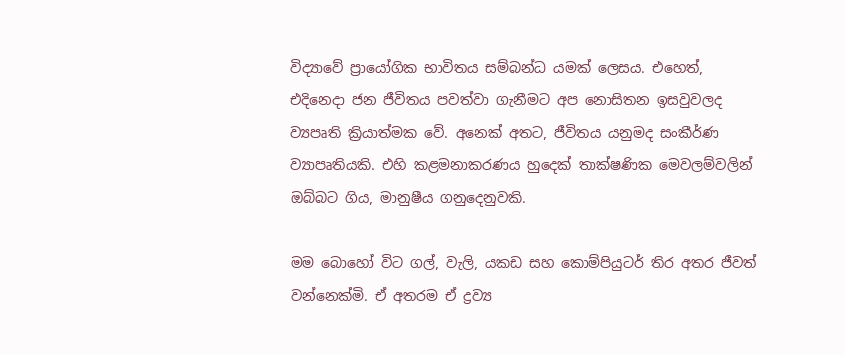විද්‍යාවේ ප්‍රායෝගික භාවිතය සම්බන්ධ යමක් ලෙසය. එහෙත්, එදිනෙදා ජන ජීවිතය පවත්වා ගැනීමට අප නොසිතන ඉසවුවලද ව්‍යපෘති ක්‍රියාත්මක වේ. අනෙක් අතට, ජීවිතය යනුමද සංකීර්ණ ව්‍යාපෘතියකි. එහි කළමනාකරණය හුදෙක් තාක්ෂණික මෙවලම්වලින් ඔබ්බට ගිය, මානුෂීය ගනුදෙනුවකි.

මම බොහෝ විට ගල්, වැලි, යකඩ සහ කොම්පියුටර් තිර අතර ජීවත් වන්නෙක්මි. ඒ අතරම ඒ ද්‍රව්‍ය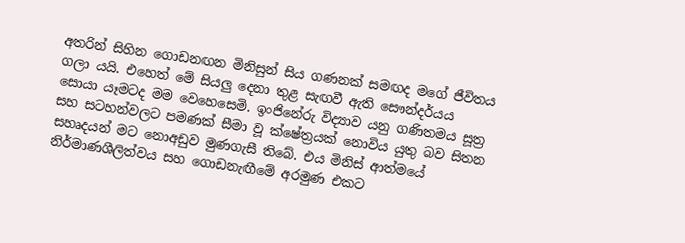අතරින් සිහින ගොඩනඟන මිනිසුන් සිය ගණනක් සමඟද මගේ ජීවිතය ගලා යයි. එහෙත් මේ සියලු දෙනා තුළ සැඟවී ඇති සෞන්දර්යය සොයා යෑමටද මම වෙහෙසෙමි. ඉංජිනේරු විද්‍යාව යනු ගණිතමය සූත්‍ර සහ සටහන්වලට පමණක් සීමා වූ ක්ෂේත්‍රයක් නොවිය යුතු බව සිතන සහෘදයන් මට නොඅඩුව මුණගැසී තිබේ. එය මිනිස් ආත්මයේ නිර්මාණශීලිත්වය සහ ගොඩනැඟීමේ අරමුණ එකට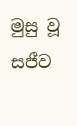මුසු වූ සජීව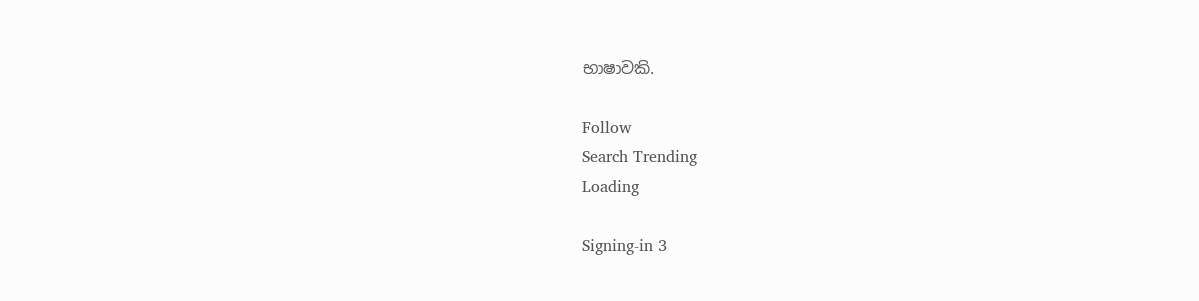භාෂාවකි.

Follow
Search Trending
Loading

Signing-in 3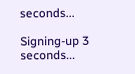seconds...

Signing-up 3 seconds...